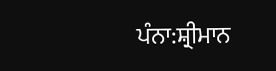ਪੰਨਾ:ਸ਼੍ਰੀਮਾਨ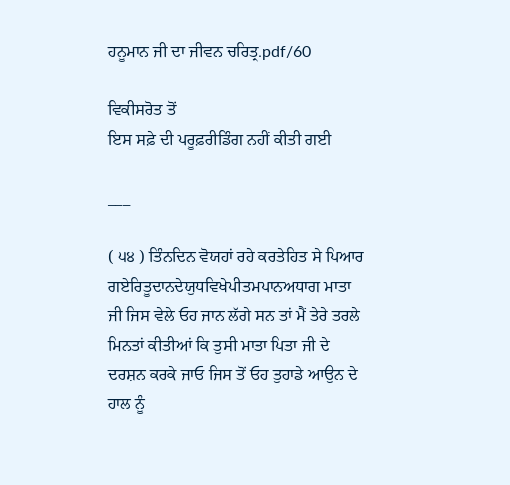ਹਨੂਮਾਨ ਜੀ ਦਾ ਜੀਵਨ ਚਰਿਤ੍ਰ.pdf/60

ਵਿਕੀਸਰੋਤ ਤੋਂ
ਇਸ ਸਫ਼ੇ ਦੀ ਪਰੂਫ਼ਰੀਡਿੰਗ ਨਹੀਂ ਕੀਤੀ ਗਈ

___

( ੫੪ ) ਤਿੰਨਦਿਨ ਵੋਯਹਾਂ ਰਹੇ ਕਰਤੇਹਿਤ ਸੇ ਪਿਆਰ ਗਏਰਿਤੂਦਾਨਦੇਯੁਧਵਿਖੇਪੀਤਮਪਾਨਅਧਾਗ ਮਾਤਾ ਜੀ ਜਿਸ ਵੇਲੇ ਓਹ ਜਾਨ ਲੱਗੇ ਸਨ ਤਾਂ ਮੈਂ ਤੇਰੇ ਤਰਲੇ ਮਿਨਤਾਂ ਕੀਤੀਆਂ ਕਿ ਤੁਸੀ ਮਾਤਾ ਪਿਤਾ ਜੀ ਦੇ ਦਰਸ਼ਨ ਕਰਕੇ ਜਾਓ ਜਿਸ ਤੋਂ ਓਹ ਤੁਹਾਡੇ ਆਉਨ ਦੇ ਹਾਲ ਨੂੰ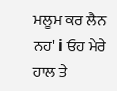ਮਲੂਮ ਕਰ ਲੈਨ ਨਹ' i ਓਹ ਮੇਰੇ ਹਾਲ ਤੇ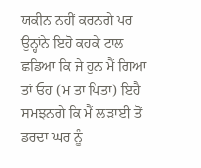ਯਕੀਨ ਨਹੀਂ ਕਰਨਗੇ ਪਰ ਉਨ੍ਹਾਂਨੇ ਇਹੋ ਕਹਕੇ ਟਾਲ ਛਡਿਆ ਕਿ ਜੇ ਹੁਨ ਮੈਂ ਗਿਆ ਤਾਂ ਓਹ (ਮ ਤਾ ਪਿਤਾ) ਇਹੈ ਸਮਝਨਗੇ ਕਿ ਮੈਂ ਲੜਾਈ ਤੋਂ ਡਰਦਾ ਘਰ ਨੂੰ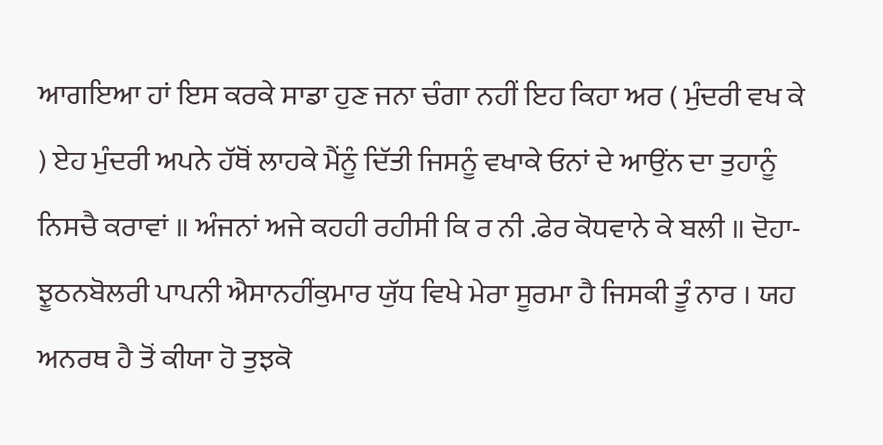ਆਗਇਆ ਹਾਂ ਇਸ ਕਰਕੇ ਸਾਡਾ ਹੁਣ ਜਨਾ ਚੰਗਾ ਨਹੀਂ ਇਹ ਕਿਹਾ ਅਰ ( ਮੁੰਦਰੀ ਵਖ ਕੇ ) ਏਹ ਮੁੰਦਰੀ ਅਪਨੇ ਹੱਥੋਂ ਲਾਹਕੇ ਮੈਂਨੂੰ ਦਿੱਤੀ ਜਿਸਨੂੰ ਵਖਾਕੇ ਓਨਾਂ ਦੇ ਆਉਂਨ ਦਾ ਤੁਹਾਨੂੰ ਨਿਸਚੈ ਕਰਾਵਾਂ ॥ ਅੰਜਨਾਂ ਅਜੇ ਕਹਹੀ ਰਹੀਸੀ ਕਿ ਰ ਨੀ .ਫੇਰ ਕੋਧਵਾਨੇ ਕੇ ਬਲੀ ॥ ਦੋਹਾ-ਝੂਠਨਬੋਲਰੀ ਪਾਪਨੀ ਐਸਾਨਹੀਂਕੁਮਾਰ ਯੁੱਧ ਵਿਖੇ ਮੇਰਾ ਸੂਰਮਾ ਹੈ ਜਿਸਕੀ ਤੂੰ ਨਾਰ । ਯਹ ਅਨਰਥ ਹੈ ਤੋਂ ਕੀਯਾ ਹੋ ਤੁਝਕੋ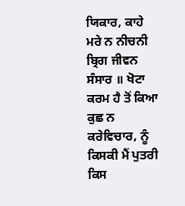ਯਿਕਾਰ, ਕਾਹੇ ਮਰੇ ਨ ਨੀਚਨੀ ਬ੍ਰਿਗ ਜੀਵਨ ਸੰਸਾਰ ॥ ਖੋਟਾ ਕਰਮ ਹੈ ਤੋਂ ਕਿਆ ਕੁਛ ਨ ਕਰੇਵਿਚਾਰ, ਨੂੰ ਕਿਸਕੀ ਮੈਂ ਪੁਤਰੀ ਕਿਸ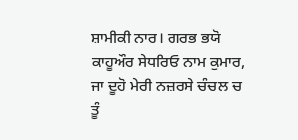ਸ਼ਾਮੀਕੀ ਨਾਰ। ਗਰਭ ਭਯੋ ਕਾਹੂਔਰ ਸੇਧਰਿਓ ਨਾਮ ਕੁਮਾਰ, ਜਾ ਦੂਹੋ ਮੇਰੀ ਨਜ਼ਰਸੇ ਚੰਚਲ ਚ ਤੂੰ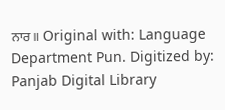ਨਾਰ॥ Original with: Language Department Pun. Digitized by: Panjab Digital Library